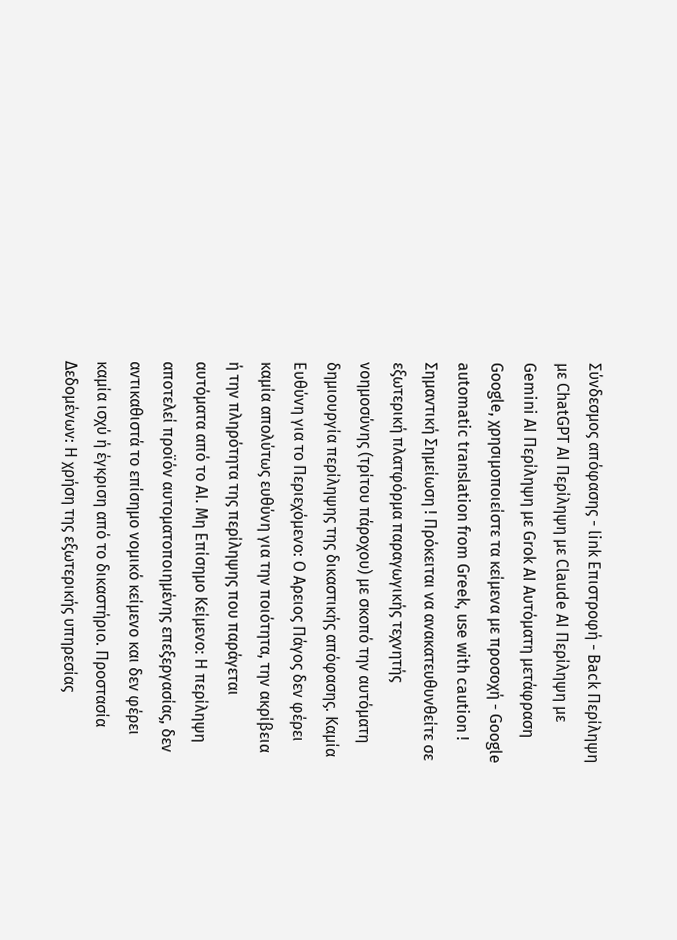Σύνδεσμος απόφασης - link Επιστροφή - Back Περίληψη με ChatGPT AI Περίληψη με Claude AI Περίληψη με Gemini AI Περίληψη με Grok AI Αυτόματη μετάφραση Google, χρησιμοποιείστε τα κείμενα με προσοχή - Google automatic translation from Greek, use with caution ! Σημαντική Σημείωση ! Πρόκειται να ανακατευθυνθείτε σε εξωτερική πλατφόρμα παραγωγικής τεχνητής νοημοσύνης (τρίτου πάροχου) με σκοπό την αυτόματη δημιουργία περίληψης της δικαστικής απόφασης. Καμία Ευθύνη για το Περιεχόμενο: Ο Αρειος Πάγος δεν φέρει καμία απολύτως ευθύνη για την ποιότητα, την ακρίβεια ή την πληρότητα της περίληψης που παράγεται αυτόματα από το AI. Μη Επίσημο Κείμενο: Η περίληψη αποτελεί προϊόν αυτοματοποιημένης επεξεργασίας, δεν αντικαθιστά το επίσημο νομικό κείμενο και δεν φέρει καμία ισχύ ή έγκριση από το δικαστήριο. Προστασία Δεδομένων: Η χρήση της εξωτερικής υπηρεσίας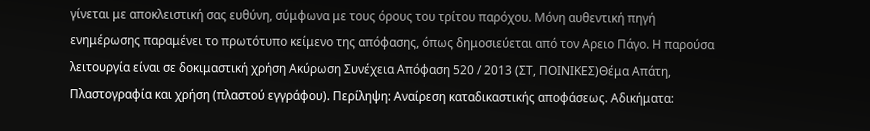γίνεται με αποκλειστική σας ευθύνη, σύμφωνα με τους όρους του τρίτου παρόχου. Μόνη αυθεντική πηγή ενημέρωσης παραμένει το πρωτότυπο κείμενο της απόφασης, όπως δημοσιεύεται από τον Αρειο Πάγο. Η παρούσα λειτουργία είναι σε δοκιμαστική χρήση Ακύρωση Συνέχεια Απόφαση 520 / 2013 (ΣΤ, ΠΟΙΝΙΚΕΣ)Θέμα Απάτη, Πλαστογραφία και χρήση (πλαστού εγγράφου). Περίληψη: Αναίρεση καταδικαστικής αποφάσεως. Αδικήματα: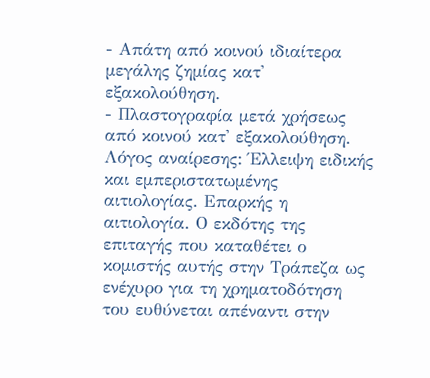- Απάτη από κοινού ιδιαίτερα μεγάλης ζημίας κατ' εξακολούθηση.
- Πλαστογραφία μετά χρήσεως από κοινού κατ' εξακολούθηση. Λόγος αναίρεσης: Έλλειψη ειδικής και εμπεριστατωμένης αιτιολογίας. Επαρκής η αιτιολογία. Ο εκδότης της επιταγής που καταθέτει ο κομιστής αυτής στην Τράπεζα ως ενέχυρο για τη χρηματοδότηση του ευθύνεται απέναντι στην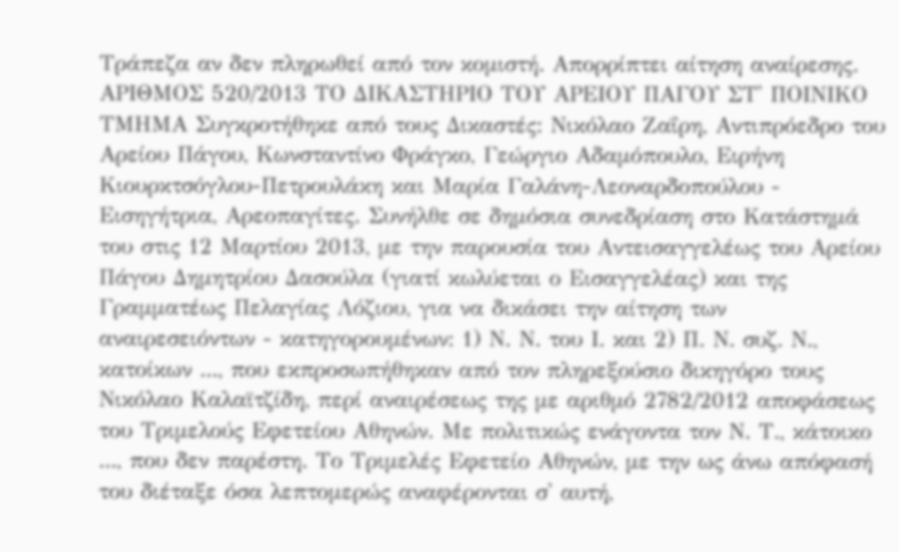Τράπεζα αν δεν πληρωθεί από τον κομιστή. Απορρίπτει αίτηση αναίρεσης. ΑΡΙΘΜΟΣ 520/2013 ΤΟ ΔΙΚΑΣΤΗΡΙΟ ΤΟΥ ΑΡΕΙΟΥ ΠΑΓΟΥ ΣΤ' ΠΟΙΝΙΚΟ ΤΜΗΜΑ Συγκροτήθηκε από τους Δικαστές: Νικόλαο Ζαΐρη, Αντιπρόεδρο του Αρείου Πάγου, Κωνσταντίνο Φράγκο, Γεώργιο Αδαμόπουλο, Ειρήνη Κιουρκτσόγλου-Πετρουλάκη και Μαρία Γαλάνη-Λεοναρδοπούλου - Εισηγήτρια, Αρεοπαγίτες. Συνήλθε σε δημόσια συνεδρίαση στο Κατάστημά του στις 12 Μαρτίου 2013, με την παρουσία του Αντεισαγγελέως του Αρείου Πάγου Δημητρίου Δασούλα (γιατί κωλύεται ο Εισαγγελέας) και της Γραμματέως Πελαγίας Λόζιου, για να δικάσει την αίτηση των αναιρεσειόντων - κατηγορουμένων: 1) Ν. Ν. του Ι. και 2) Π. Ν. συζ. Ν., κατοίκων ..., που εκπροσωπήθηκαν από τον πληρεξούσιο δικηγόρο τους Νικόλαο Καλαϊτζίδη, περί αναιρέσεως της με αριθμό 2782/2012 αποφάσεως του Τριμελούς Εφετείου Αθηνών. Με πολιτικώς ενάγοντα τον Ν. Τ., κάτοικο ..., που δεν παρέστη. Το Τριμελές Εφετείο Αθηνών, με την ως άνω απόφασή του διέταξε όσα λεπτομερώς αναφέρονται σ' αυτή,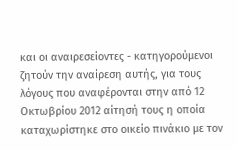και οι αναιρεσείοντες - κατηγορούμενοι ζητούν την αναίρεση αυτής, για τους λόγους που αναφέρονται στην από 12 Οκτωβρίου 2012 αίτησή τους η οποία καταχωρίστηκε στο οικείο πινάκιο με τον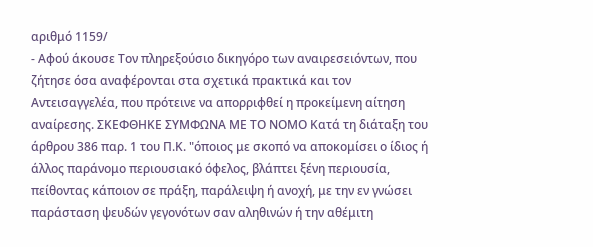αριθμό 1159/
- Αφού άκουσε Τον πληρεξούσιο δικηγόρο των αναιρεσειόντων, που ζήτησε όσα αναφέρονται στα σχετικά πρακτικά και τον Αντεισαγγελέα, που πρότεινε να απορριφθεί η προκείμενη αίτηση αναίρεσης. ΣΚΕΦΘΗΚΕ ΣΥΜΦΩΝΑ ΜΕ ΤΟ ΝΟΜΟ Κατά τη διάταξη του άρθρου 386 παρ. 1 του Π.Κ. "όποιος με σκοπό να αποκομίσει ο ίδιος ή άλλος παράνομο περιουσιακό όφελος, βλάπτει ξένη περιουσία, πείθοντας κάποιον σε πράξη, παράλειψη ή ανοχή, με την εν γνώσει παράσταση ψευδών γεγονότων σαν αληθινών ή την αθέμιτη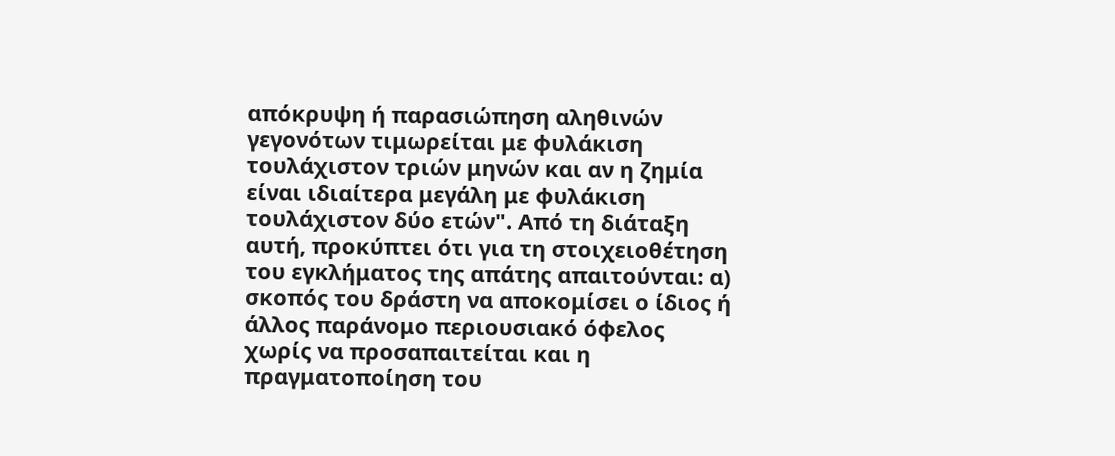απόκρυψη ή παρασιώπηση αληθινών γεγονότων τιμωρείται με φυλάκιση τουλάχιστον τριών μηνών και αν η ζημία είναι ιδιαίτερα μεγάλη με φυλάκιση τουλάχιστον δύο ετών". Από τη διάταξη αυτή, προκύπτει ότι για τη στοιχειοθέτηση του εγκλήματος της απάτης απαιτούνται: α) σκοπός του δράστη να αποκομίσει ο ίδιος ή άλλος παράνομο περιουσιακό όφελος χωρίς να προσαπαιτείται και η πραγματοποίηση του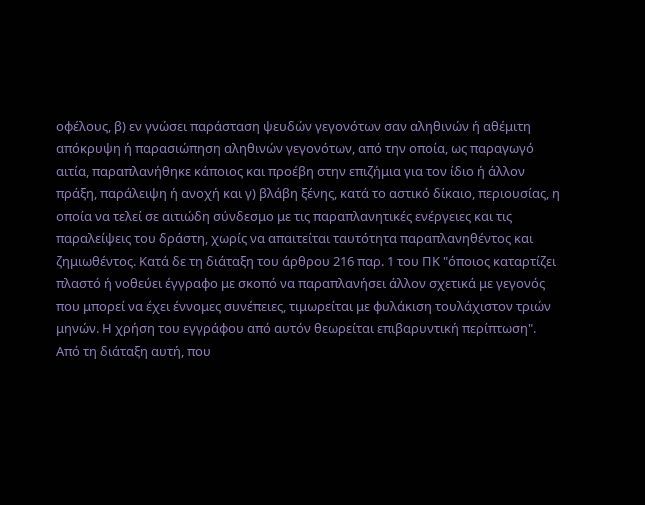οφέλους, β) εν γνώσει παράσταση ψευδών γεγονότων σαν αληθινών ή αθέμιτη απόκρυψη ή παρασιώπηση αληθινών γεγονότων, από την οποία, ως παραγωγό αιτία, παραπλανήθηκε κάποιος και προέβη στην επιζήμια για τον ίδιο ή άλλον πράξη, παράλειψη ή ανοχή και γ) βλάβη ξένης, κατά το αστικό δίκαιο, περιουσίας, η οποία να τελεί σε αιτιώδη σύνδεσμο με τις παραπλανητικές ενέργειες και τις παραλείψεις του δράστη, χωρίς να απαιτείται ταυτότητα παραπλανηθέντος και ζημιωθέντος. Κατά δε τη διάταξη του άρθρου 216 παρ. 1 του ΠΚ "όποιος καταρτίζει πλαστό ή νοθεύει έγγραφο με σκοπό να παραπλανήσει άλλον σχετικά με γεγονός που μπορεί να έχει έννομες συνέπειες, τιμωρείται με φυλάκιση τουλάχιστον τριών μηνών. Η χρήση του εγγράφου από αυτόν θεωρείται επιβαρυντική περίπτωση". Από τη διάταξη αυτή, που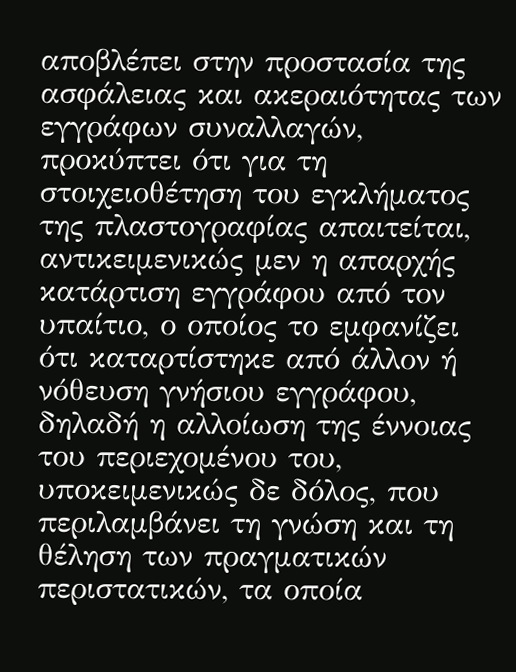αποβλέπει στην προστασία της ασφάλειας και ακεραιότητας των εγγράφων συναλλαγών, προκύπτει ότι για τη στοιχειοθέτηση του εγκλήματος της πλαστογραφίας απαιτείται, αντικειμενικώς μεν η απαρχής κατάρτιση εγγράφου από τον υπαίτιο, ο οποίος το εμφανίζει ότι καταρτίστηκε από άλλον ή νόθευση γνήσιου εγγράφου, δηλαδή η αλλοίωση της έννοιας του περιεχομένου του, υποκειμενικώς δε δόλος, που περιλαμβάνει τη γνώση και τη θέληση των πραγματικών περιστατικών, τα οποία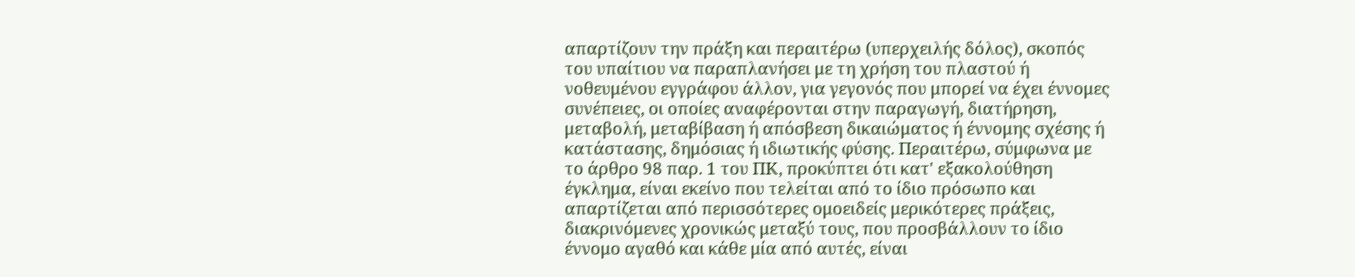απαρτίζουν την πράξη και περαιτέρω (υπερχειλής δόλος), σκοπός του υπαίτιου να παραπλανήσει με τη χρήση του πλαστού ή νοθευμένου εγγράφου άλλον, για γεγονός που μπορεί να έχει έννομες συνέπειες, οι οποίες αναφέρονται στην παραγωγή, διατήρηση, μεταβολή, μεταβίβαση ή απόσβεση δικαιώματος ή έννομης σχέσης ή κατάστασης, δημόσιας ή ιδιωτικής φύσης. Περαιτέρω, σύμφωνα με το άρθρο 98 παρ. 1 του ΠΚ, προκύπτει ότι κατ' εξακολούθηση έγκλημα, είναι εκείνο που τελείται από το ίδιο πρόσωπο και απαρτίζεται από περισσότερες ομοειδείς μερικότερες πράξεις, διακρινόμενες χρονικώς μεταξύ τους, που προσβάλλουν το ίδιο έννομο αγαθό και κάθε μία από αυτές, είναι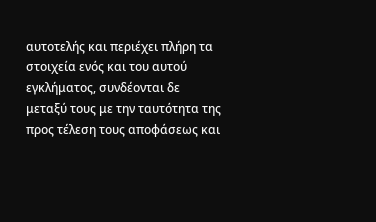αυτοτελής και περιέχει πλήρη τα στοιχεία ενός και του αυτού εγκλήματος, συνδέονται δε μεταξύ τους με την ταυτότητα της προς τέλεση τους αποφάσεως και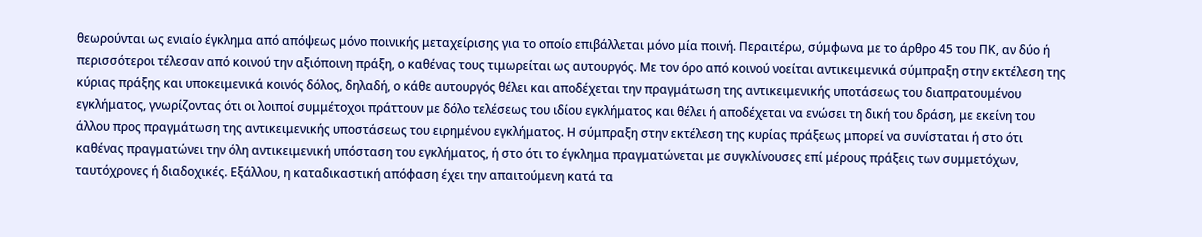θεωρούνται ως ενιαίο έγκλημα από απόψεως μόνο ποινικής μεταχείρισης για το οποίο επιβάλλεται μόνο μία ποινή. Περαιτέρω, σύμφωνα με το άρθρο 45 του ΠΚ, αν δύο ή περισσότεροι τέλεσαν από κοινού την αξιόποινη πράξη, ο καθένας τους τιμωρείται ως αυτουργός. Με τον όρο από κοινού νοείται αντικειμενικά σύμπραξη στην εκτέλεση της κύριας πράξης και υποκειμενικά κοινός δόλος, δηλαδή, ο κάθε αυτουργός θέλει και αποδέχεται την πραγμάτωση της αντικειμενικής υποτάσεως του διαπρατουμένου εγκλήματος, γνωρίζοντας ότι οι λοιποί συμμέτοχοι πράττουν με δόλο τελέσεως του ιδίου εγκλήματος και θέλει ή αποδέχεται να ενώσει τη δική του δράση, με εκείνη του άλλου προς πραγμάτωση της αντικειμενικής υποστάσεως του ειρημένου εγκλήματος. Η σύμπραξη στην εκτέλεση της κυρίας πράξεως μπορεί να συνίσταται ή στο ότι καθένας πραγματώνει την όλη αντικειμενική υπόσταση του εγκλήματος, ή στο ότι το έγκλημα πραγματώνεται με συγκλίνουσες επί μέρους πράξεις των συμμετόχων, ταυτόχρονες ή διαδοχικές. Εξάλλου, η καταδικαστική απόφαση έχει την απαιτούμενη κατά τα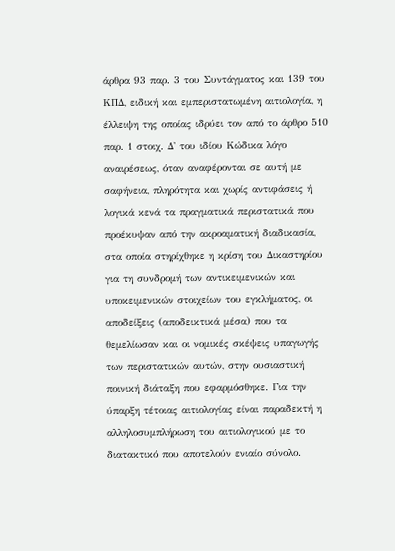άρθρα 93 παρ. 3 του Συντάγματος και 139 του ΚΠΔ, ειδική και εμπεριστατωμένη αιτιολογία, η έλλειψη της οποίας ιδρύει τον από το άρθρο 510 παρ. 1 στοιχ. Δ' του ιδίου Κώδικα λόγο αναιρέσεως, όταν αναφέρονται σε αυτή με σαφήνεια, πληρότητα και χωρίς αντιφάσεις ή λογικά κενά τα πραγματικά περιστατικά που προέκυψαν από την ακροαματική διαδικασία, στα οποία στηρίχθηκε η κρίση του Δικαστηρίου για τη συνδρομή των αντικειμενικών και υποκειμενικών στοιχείων του εγκλήματος, οι αποδείξεις (αποδεικτικά μέσα) που τα θεμελίωσαν και οι νομικές σκέψεις υπαγωγής των περιστατικών αυτών, στην ουσιαστική ποινική διάταξη που εφαρμόσθηκε. Για την ύπαρξη τέτοιας αιτιολογίας είναι παραδεκτή η αλληλοσυμπλήρωση του αιτιολογικού με το διατακτικό που αποτελούν ενιαίο σύνολο.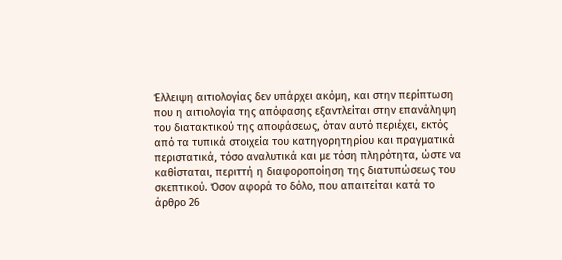Έλλειψη αιτιολογίας δεν υπάρχει ακόμη, και στην περίπτωση που η αιτιολογία της απόφασης εξαντλείται στην επανάληψη του διατακτικού της αποφάσεως, όταν αυτό περιέχει, εκτός από τα τυπικά στοιχεία του κατηγορητηρίου και πραγματικά περιστατικά, τόσο αναλυτικά και με τόση πληρότητα, ώστε να καθίσταται, περιττή η διαφοροποίηση της διατυπώσεως του σκεπτικού. Όσον αφορά το δόλο, που απαιτείται κατά το άρθρο 26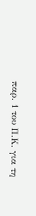παρ. 1 του Π.Κ. για τη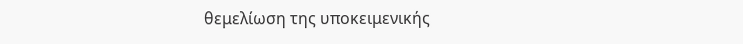θεμελίωση της υποκειμενικής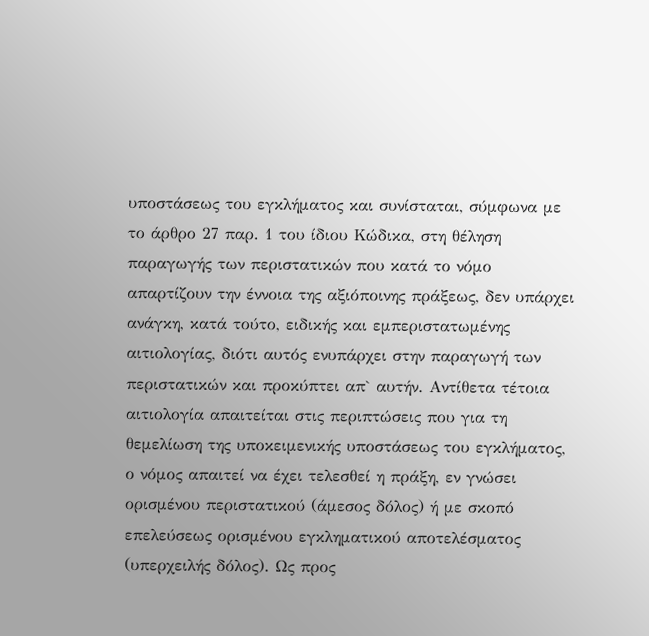υποστάσεως του εγκλήματος και συνίσταται, σύμφωνα με το άρθρο 27 παρ. 1 του ίδιου Κώδικα, στη θέληση παραγωγής των περιστατικών που κατά το νόμο απαρτίζουν την έννοια της αξιόποινης πράξεως, δεν υπάρχει ανάγκη, κατά τούτο, ειδικής και εμπεριστατωμένης αιτιολογίας, διότι αυτός ενυπάρχει στην παραγωγή των περιστατικών και προκύπτει απ` αυτήν. Αντίθετα τέτοια αιτιολογία απαιτείται στις περιπτώσεις που για τη θεμελίωση της υποκειμενικής υποστάσεως του εγκλήματος, ο νόμος απαιτεί να έχει τελεσθεί η πράξη, εν γνώσει ορισμένου περιστατικού (άμεσος δόλος) ή με σκοπό επελεύσεως ορισμένου εγκληματικού αποτελέσματος (υπερχειλής δόλος). Ως προς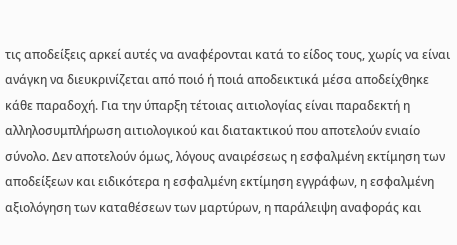τις αποδείξεις αρκεί αυτές να αναφέρονται κατά το είδος τους, χωρίς να είναι ανάγκη να διευκρινίζεται από ποιό ή ποιά αποδεικτικά μέσα αποδείχθηκε κάθε παραδοχή. Για την ύπαρξη τέτοιας αιτιολογίας είναι παραδεκτή η αλληλοσυμπλήρωση αιτιολογικού και διατακτικού που αποτελούν ενιαίο σύνολο. Δεν αποτελούν όμως, λόγους αναιρέσεως η εσφαλμένη εκτίμηση των αποδείξεων και ειδικότερα η εσφαλμένη εκτίμηση εγγράφων, η εσφαλμένη αξιολόγηση των καταθέσεων των μαρτύρων, η παράλειψη αναφοράς και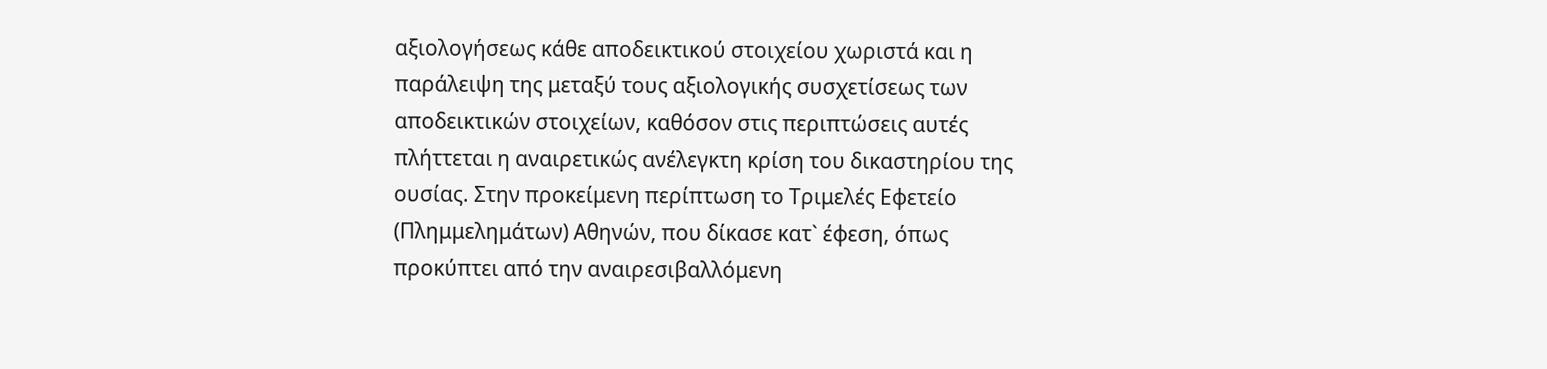αξιολογήσεως κάθε αποδεικτικού στοιχείου χωριστά και η παράλειψη της μεταξύ τους αξιολογικής συσχετίσεως των αποδεικτικών στοιχείων, καθόσον στις περιπτώσεις αυτές πλήττεται η αναιρετικώς ανέλεγκτη κρίση του δικαστηρίου της ουσίας. Στην προκείμενη περίπτωση το Τριμελές Εφετείο (Πλημμελημάτων) Αθηνών, που δίκασε κατ` έφεση, όπως προκύπτει από την αναιρεσιβαλλόμενη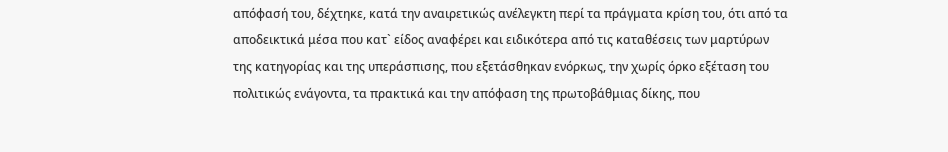απόφασή του, δέχτηκε, κατά την αναιρετικώς ανέλεγκτη περί τα πράγματα κρίση του, ότι από τα αποδεικτικά μέσα που κατ` είδος αναφέρει και ειδικότερα από τις καταθέσεις των μαρτύρων της κατηγορίας και της υπεράσπισης, που εξετάσθηκαν ενόρκως, την χωρίς όρκο εξέταση του πολιτικώς ενάγοντα, τα πρακτικά και την απόφαση της πρωτοβάθμιας δίκης, που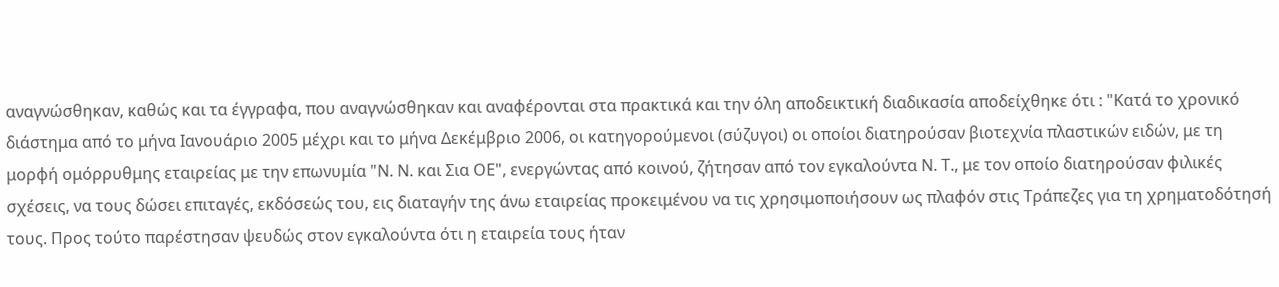αναγνώσθηκαν, καθώς και τα έγγραφα, που αναγνώσθηκαν και αναφέρονται στα πρακτικά και την όλη αποδεικτική διαδικασία αποδείχθηκε ότι : "Κατά το χρονικό διάστημα από το μήνα Ιανουάριο 2005 μέχρι και το μήνα Δεκέμβριο 2006, οι κατηγορούμενοι (σύζυγοι) οι οποίοι διατηρούσαν βιοτεχνία πλαστικών ειδών, με τη μορφή ομόρρυθμης εταιρείας με την επωνυμία "Ν. Ν. και Σια ΟΕ", ενεργώντας από κοινού, ζήτησαν από τον εγκαλούντα Ν. Τ., με τον οποίο διατηρούσαν φιλικές σχέσεις, να τους δώσει επιταγές, εκδόσεώς του, εις διαταγήν της άνω εταιρείας προκειμένου να τις χρησιμοποιήσουν ως πλαφόν στις Τράπεζες για τη χρηματοδότησή τους. Προς τούτο παρέστησαν ψευδώς στον εγκαλούντα ότι η εταιρεία τους ήταν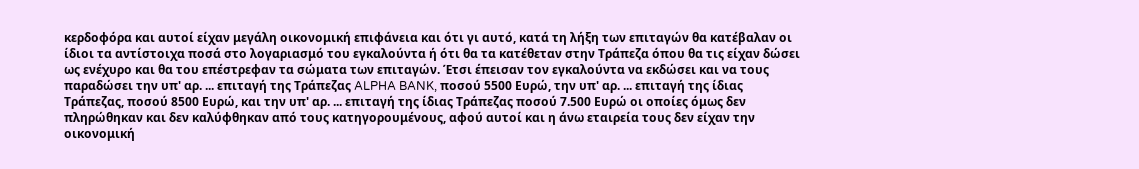κερδοφόρα και αυτοί είχαν μεγάλη οικονομική επιφάνεια και ότι γι αυτό, κατά τη λήξη των επιταγών θα κατέβαλαν οι ίδιοι τα αντίστοιχα ποσά στο λογαριασμό του εγκαλούντα ή ότι θα τα κατέθεταν στην Τράπεζα όπου θα τις είχαν δώσει ως ενέχυρο και θα του επέστρεφαν τα σώματα των επιταγών. Έτσι έπεισαν τον εγκαλούντα να εκδώσει και να τους παραδώσει την υπ' αρ. ... επιταγή της Τράπεζας ALPHA BANK, ποσού 5500 Ευρώ, την υπ' αρ. ... επιταγή της ίδιας Τράπεζας, ποσού 8500 Ευρώ, και την υπ' αρ. ... επιταγή της ίδιας Τράπεζας ποσού 7.500 Ευρώ οι οποίες όμως δεν πληρώθηκαν και δεν καλύφθηκαν από τους κατηγορουμένους, αφού αυτοί και η άνω εταιρεία τους δεν είχαν την οικονομική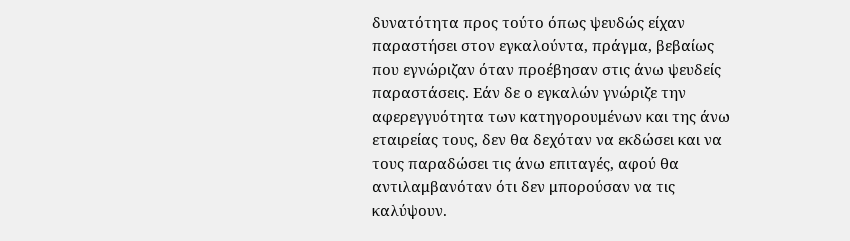δυνατότητα προς τούτο όπως ψευδώς είχαν παραστήσει στον εγκαλούντα, πράγμα, βεβαίως που εγνώριζαν όταν προέβησαν στις άνω ψευδείς παραστάσεις. Εάν δε ο εγκαλών γνώριζε την αφερεγγυότητα των κατηγορουμένων και της άνω εταιρείας τους, δεν θα δεχόταν να εκδώσει και να τους παραδώσει τις άνω επιταγές, αφού θα αντιλαμβανόταν ότι δεν μπορούσαν να τις καλύψουν.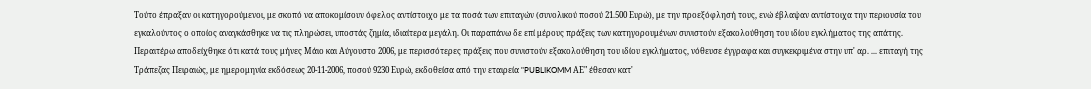Τούτο έπραξαν οι κατηγορούμενοι, με σκοπό να αποκομίσουν όφελος αντίστοιχο με τα ποσά των επιταγών (συνολικού ποσού 21.500 Ευρώ), με την προεξόφλησή τους, ενώ έβλαψαν αντίστοιχα την περιουσία του εγκαλούντος ο οποίος αναγκάσθηκε να τις πληρώσει, υποστάς ζημία, ιδιαίτερα μεγάλη. Οι παραπάνω δε επί μέρους πράξεις των κατηγορουμένων συνιστούν εξακολούθηση του ιδίου εγκλήματος της απάτης. Περαιτέρω αποδείχθηκε ότι κατά τους μήνες Μάιο και Αύγουστο 2006, με περισσότερες πράξεις που συνιστούν εξακολούθηση του ιδίου εγκλήματος, νόθευσε έγγραφα και συγκεκριμένα στην υπ' αρ. ... επιταγή της Τράπεζας Πειραιώς, με ημερομηνία εκδόσεως 20-11-2006, ποσού 9230 Ευρώ, εκδοθείσα από την εταιρεία "PUBLIKOMM ΑΕ" έθεσαν κατ'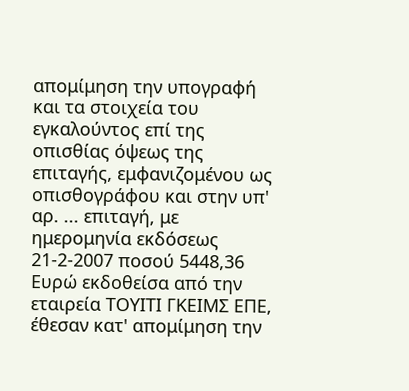απομίμηση την υπογραφή και τα στοιχεία του εγκαλούντος επί της οπισθίας όψεως της επιταγής, εμφανιζομένου ως οπισθογράφου και στην υπ' αρ. ... επιταγή, με ημερομηνία εκδόσεως 21-2-2007 ποσού 5448,36 Ευρώ εκδοθείσα από την εταιρεία ΤΟΥΙΤΙ ΓΚΕΙΜΣ ΕΠΕ, έθεσαν κατ' απομίμηση την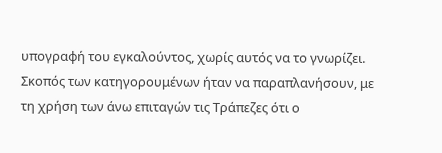υπογραφή του εγκαλούντος, χωρίς αυτός να το γνωρίζει. Σκοπός των κατηγορουμένων ήταν να παραπλανήσουν, με τη χρήση των άνω επιταγών τις Τράπεζες ότι ο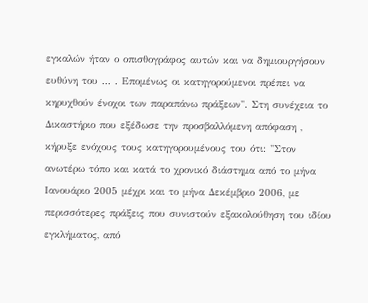εγκαλών ήταν ο οπισθογράφος αυτών και να δημιουργήσουν ευθύνη του ... . Επομένως οι κατηγορούμενοι πρέπει να κηρυχθούν ένοχοι των παραπάνω πράξεων". Στη συνέχεια το Δικαστήριο που εξέδωσε την προσβαλλόμενη απόφαση , κήρυξε ενόχους τους κατηγορουμένους του ότι: "Στον ανωτέρω τόπο και κατά το χρονικό διάστημα από το μήνα Ιανουάριο 2005 μέχρι και το μήνα Δεκέμβριο 2006, με περισσότερες πράξεις που συνιστούν εξακολούθηση του ιδίου εγκλήματος, από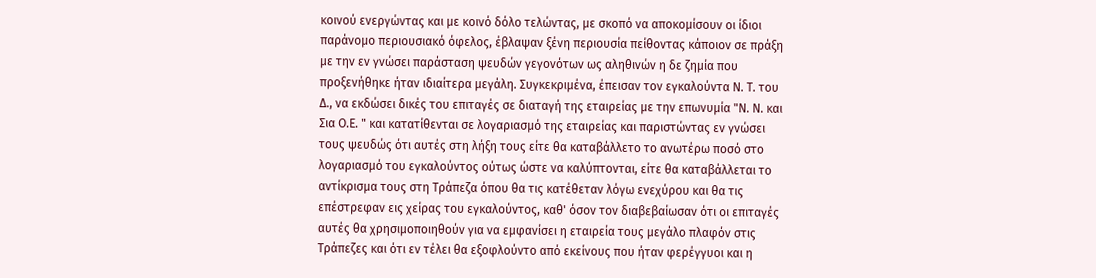κοινού ενεργώντας και με κοινό δόλο τελώντας, με σκοπό να αποκομίσουν οι ίδιοι παράνομο περιουσιακό όφελος, έβλαψαν ξένη περιουσία πείθοντας κάποιον σε πράξη με την εν γνώσει παράσταση ψευδών γεγονότων ως αληθινών η δε ζημία που προξενήθηκε ήταν ιδιαίτερα μεγάλη. Συγκεκριμένα, έπεισαν τον εγκαλούντα Ν. Τ. του Δ., να εκδώσει δικές του επιταγές σε διαταγή της εταιρείας με την επωνυμία "Ν. Ν. και Σια Ο.Ε. " και κατατίθενται σε λογαριασμό της εταιρείας και παριστώντας εν γνώσει τους ψευδώς ότι αυτές στη λήξη τους είτε θα καταβάλλετο το ανωτέρω ποσό στο λογαριασμό του εγκαλούντος ούτως ώστε να καλύπτονται, είτε θα καταβάλλεται το αντίκρισμα τους στη Τράπεζα όπου θα τις κατέθεταν λόγω ενεχύρου και θα τις επέστρεφαν εις χείρας του εγκαλούντος, καθ' όσον τον διαβεβαίωσαν ότι οι επιταγές αυτές θα χρησιμοποιηθούν για να εμφανίσει η εταιρεία τους μεγάλο πλαφόν στις Τράπεζες και ότι εν τέλει θα εξοφλούντο από εκείνους που ήταν φερέγγυοι και η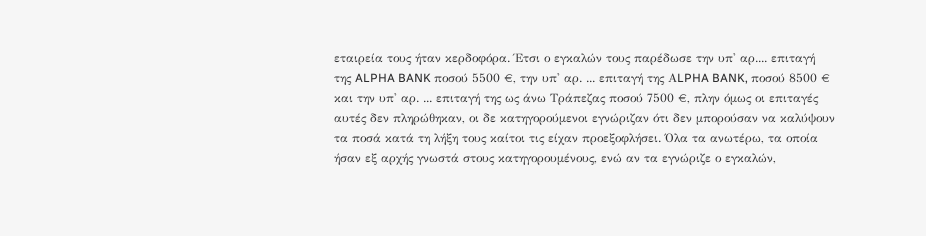εταιρεία τους ήταν κερδοφόρα. Έτσι ο εγκαλών τους παρέδωσε την υπ' αρ.... επιταγή της ALPHA BANK ποσού 5500 €, την υπ' αρ. ... επιταγή της ΑLPHA BANK, ποσού 8500 € και την υπ' αρ. ... επιταγή της ως άνω Τράπεζας ποσού 7500 €, πλην όμως οι επιταγές αυτές δεν πληρώθηκαν, οι δε κατηγορούμενοι εγνώριζαν ότι δεν μπορούσαν να καλύψουν τα ποσά κατά τη λήξη τους καίτοι τις είχαν προεξοφλήσει. Όλα τα ανωτέρω, τα οποία ήσαν εξ αρχής γνωστά στους κατηγορουμένους, ενώ αν τα εγνώριζε ο εγκαλών,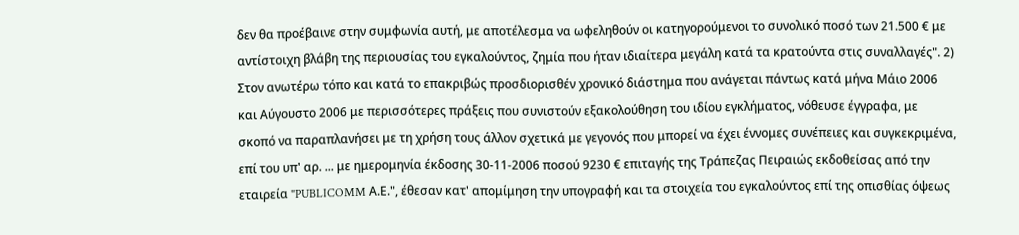δεν θα προέβαινε στην συμφωνία αυτή, με αποτέλεσμα να ωφεληθούν οι κατηγορούμενοι το συνολικό ποσό των 21.500 € με αντίστοιχη βλάβη της περιουσίας του εγκαλούντος, ζημία που ήταν ιδιαίτερα μεγάλη κατά τα κρατούντα στις συναλλαγές". 2) Στον ανωτέρω τόπο και κατά το επακριβώς προσδιορισθέν χρονικό διάστημα που ανάγεται πάντως κατά μήνα Μάιο 2006 και Αύγουστο 2006 με περισσότερες πράξεις που συνιστούν εξακολούθηση του ιδίου εγκλήματος, νόθευσε έγγραφα, με σκοπό να παραπλανήσει με τη χρήση τους άλλον σχετικά με γεγονός που μπορεί να έχει έννομες συνέπειες και συγκεκριμένα, επί του υπ' αρ. ... με ημερομηνία έκδοσης 30-11-2006 ποσού 9230 € επιταγής της Τράπεζας Πειραιώς εκδοθείσας από την εταιρεία "PUBLICOMM Α.Ε.", έθεσαν κατ' απομίμηση την υπογραφή και τα στοιχεία του εγκαλούντος επί της οπισθίας όψεως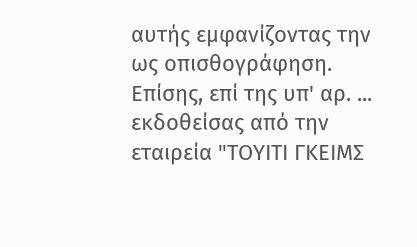αυτής εμφανίζοντας την ως οπισθογράφηση. Επίσης, επί της υπ' αρ. ... εκδοθείσας από την εταιρεία "ΤΟΥΙΤΙ ΓΚΕΙΜΣ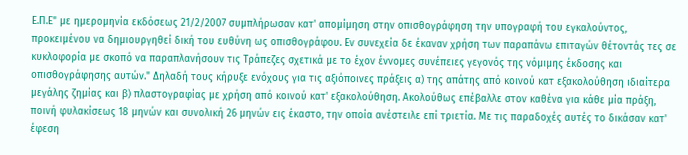Ε.Π.Ε" με ημερομηνία εκδόσεως 21/2/2007 συμπλήρωσαν κατ' απομίμηση στην οπισθογράφηση την υπογραφή του εγκαλούντος, προκειμένου να δημιουργηθεί δική του ευθύνη ως οπισθογράφου. Εν συνεχεία δε έκαναν χρήση των παραπάνω επιταγών θέτοντάς τες σε κυκλοφορία με σκοπό να παραπλανήσουν τις Τράπεζες σχετικά με το έχον έννομες συνέπειες γεγονός της νόμιμης έκδοσης και οπισθογράφησης αυτών." Δηλαδή τους κήρυξε ενόχους για τις αξιόποινες πράξεις α) της απάτης από κοινού κατ εξακολούθηση ιδιαίτερα μεγάλης ζημίας και β) πλαστογραφίας με χρήση από κοινού κατ' εξακολούθηση. Ακολούθως επέβαλλε στον καθένα για κάθε μία πράξη, ποινή φυλακίσεως 18 μηνών και συνολική 26 μηνών εις έκαστο, την οποία ανέστειλε επί τριετία. Με τις παραδοχές αυτές το δικάσαν κατ' έφεση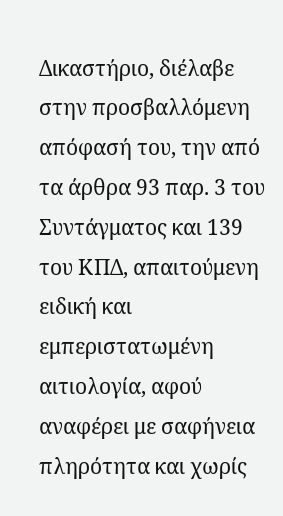Δικαστήριο, διέλαβε στην προσβαλλόμενη απόφασή του, την από τα άρθρα 93 παρ. 3 του Συντάγματος και 139 του ΚΠΔ, απαιτούμενη ειδική και εμπεριστατωμένη αιτιολογία, αφού αναφέρει με σαφήνεια πληρότητα και χωρίς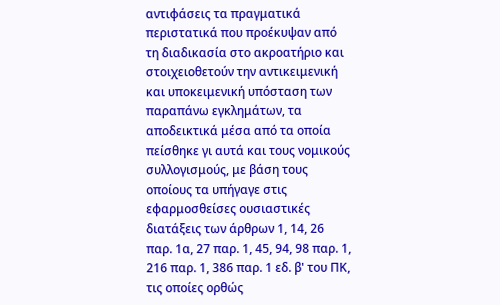αντιφάσεις τα πραγματικά περιστατικά που προέκυψαν από τη διαδικασία στο ακροατήριο και στοιχειοθετούν την αντικειμενική και υποκειμενική υπόσταση των παραπάνω εγκλημάτων, τα αποδεικτικά μέσα από τα οποία πείσθηκε γι αυτά και τους νομικούς συλλογισμούς, με βάση τους οποίους τα υπήγαγε στις εφαρμοσθείσες ουσιαστικές διατάξεις των άρθρων 1, 14, 26 παρ. 1α, 27 παρ. 1, 45, 94, 98 παρ. 1, 216 παρ. 1, 386 παρ. 1 εδ. β' του ΠΚ, τις οποίες ορθώς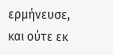ερμήνευσε, και ούτε εκ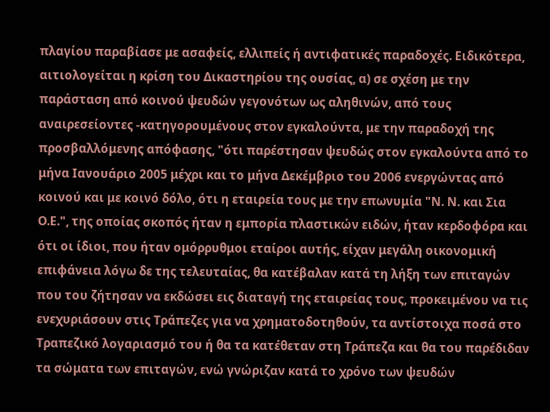πλαγίου παραβίασε με ασαφείς, ελλιπείς ή αντιφατικές παραδοχές. Ειδικότερα, αιτιολογείται η κρίση του Δικαστηρίου της ουσίας, α) σε σχέση με την παράσταση από κοινού ψευδών γεγονότων ως αληθινών, από τους αναιρεσείοντες -κατηγορουμένους στον εγκαλούντα, με την παραδοχή της προσβαλλόμενης απόφασης, "ότι παρέστησαν ψευδώς στον εγκαλούντα από το μήνα Ιανουάριο 2005 μέχρι και το μήνα Δεκέμβριο του 2006 ενεργώντας από κοινού και με κοινό δόλο, ότι η εταιρεία τους με την επωνυμία "Ν. Ν. και Σια Ο.Ε.", της οποίας σκοπός ήταν η εμπορία πλαστικών ειδών, ήταν κερδοφόρα και ότι οι ίδιοι, που ήταν ομόρρυθμοι εταίροι αυτής, είχαν μεγάλη οικονομική επιφάνεια λόγω δε της τελευταίας, θα κατέβαλαν κατά τη λήξη των επιταγών που του ζήτησαν να εκδώσει εις διαταγή της εταιρείας τους, προκειμένου να τις ενεχυριάσουν στις Τράπεζες για να χρηματοδοτηθούν, τα αντίστοιχα ποσά στο Τραπεζικό λογαριασμό του ή θα τα κατέθεταν στη Τράπεζα και θα του παρέδιδαν τα σώματα των επιταγών, ενώ γνώριζαν κατά το χρόνο των ψευδών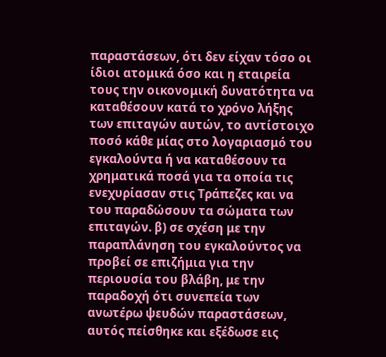παραστάσεων, ότι δεν είχαν τόσο οι ίδιοι ατομικά όσο και η εταιρεία τους την οικονομική δυνατότητα να καταθέσουν κατά το χρόνο λήξης των επιταγών αυτών, το αντίστοιχο ποσό κάθε μίας στο λογαριασμό του εγκαλούντα ή να καταθέσουν τα χρηματικά ποσά για τα οποία τις ενεχυρίασαν στις Τράπεζες και να του παραδώσουν τα σώματα των επιταγών. β) σε σχέση με την παραπλάνηση του εγκαλούντος να προβεί σε επιζήμια για την περιουσία του βλάβη, με την παραδοχή ότι συνεπεία των ανωτέρω ψευδών παραστάσεων, αυτός πείσθηκε και εξέδωσε εις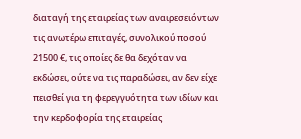διαταγή της εταιρείας των αναιρεσειόντων τις ανωτέρω επιταγές, συνολικού ποσού 21500 €, τις οποίες δε θα δεχόταν να εκδώσει, ούτε να τις παραδώσει, αν δεν είχε πεισθεί για τη φερεγγυότητα των ιδίων και την κερδοφορία της εταιρείας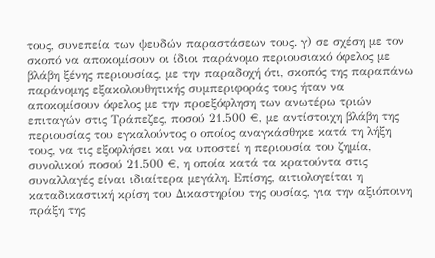τους, συνεπεία των ψευδών παραστάσεων τους. γ) σε σχέση με τον σκοπό να αποκομίσουν οι ίδιοι παράνομο περιουσιακό όφελος με βλάβη ξένης περιουσίας, με την παραδοχή ότι, σκοπός της παραπάνω παράνομης εξακολουθητικής συμπεριφοράς τους ήταν να αποκομίσουν όφελος με την προεξόφληση των ανωτέρω τριών επιταγών στις Τράπεζες, ποσού 21.500 €, με αντίστοιχη βλάβη της περιουσίας του εγκαλούντος ο οποίος αναγκάσθηκε κατά τη λήξη τους, να τις εξοφλήσει και να υποστεί η περιουσία του ζημία, συνολικού ποσού 21.500 €, η οποία κατά τα κρατούντα στις συναλλαγές είναι ιδιαίτερα μεγάλη. Επίσης, αιτιολογείται η καταδικαστική κρίση του Δικαστηρίου της ουσίας, για την αξιόποινη πράξη της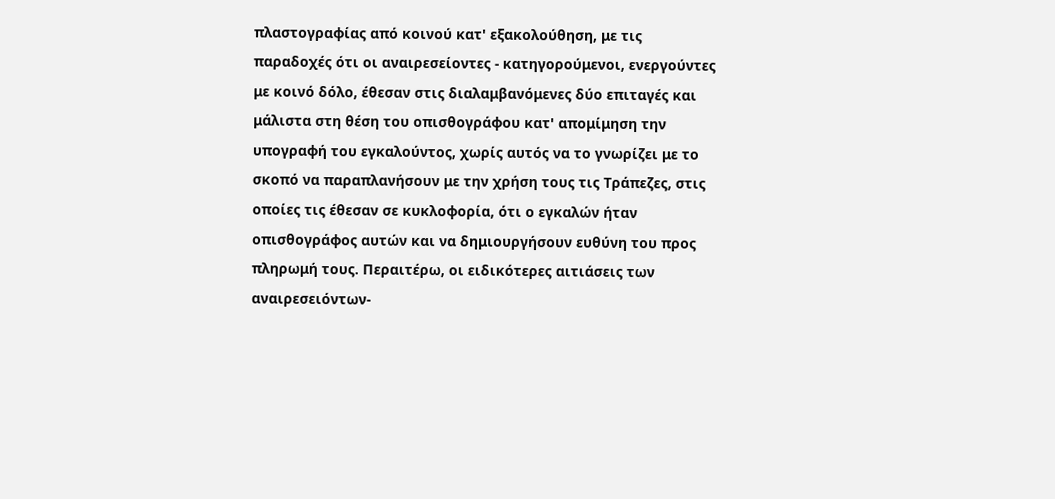πλαστογραφίας από κοινού κατ' εξακολούθηση, με τις παραδοχές ότι οι αναιρεσείοντες - κατηγορούμενοι, ενεργούντες με κοινό δόλο, έθεσαν στις διαλαμβανόμενες δύο επιταγές και μάλιστα στη θέση του οπισθογράφου κατ' απομίμηση την υπογραφή του εγκαλούντος, χωρίς αυτός να το γνωρίζει με το σκοπό να παραπλανήσουν με την χρήση τους τις Τράπεζες, στις οποίες τις έθεσαν σε κυκλοφορία, ότι ο εγκαλών ήταν οπισθογράφος αυτών και να δημιουργήσουν ευθύνη του προς πληρωμή τους. Περαιτέρω, οι ειδικότερες αιτιάσεις των αναιρεσειόντων-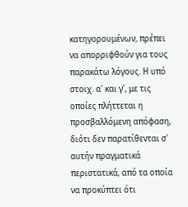κατηγορουμένων, πρέπει να απορριφθούν για τους παρακάτω λόγους. Η υπό στοιχ. α' και γ', με τις οποίες πλήττεται η προσβαλλόμενη απόφαση, διότι δεν παρατίθενται σ' αυτήν πραγματικά περιστατικά, από τα οποία να προκύπτει ότι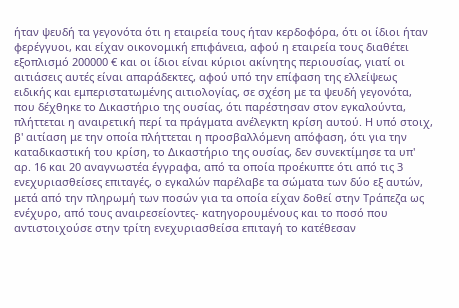ήταν ψευδή τα γεγονότα ότι η εταιρεία τους ήταν κερδοφόρα, ότι οι ίδιοι ήταν φερέγγυοι, και είχαν οικονομική επιφάνεια, αφού η εταιρεία τους διαθέτει εξοπλισμό 200000 € και οι ίδιοι είναι κύριοι ακίνητης περιουσίας, γιατί οι αιτιάσεις αυτές είναι απαράδεκτες, αφού υπό την επίφαση της ελλείψεως ειδικής και εμπεριστατωμένης αιτιολογίας, σε σχέση με τα ψευδή γεγονότα, που δέχθηκε το Δικαστήριο της ουσίας, ότι παρέστησαν στον εγκαλούντα, πλήττεται η αναιρετική περί τα πράγματα ανέλεγκτη κρίση αυτού. Η υπό στοιχ, β' αιτίαση με την οποία πλήττεται η προσβαλλόμενη απόφαση, ότι για την καταδικαστική του κρίση, το Δικαστήριο της ουσίας, δεν συνεκτίμησε τα υπ' αρ. 16 και 20 αναγνωστέα έγγραφα, από τα οποία προέκυπτε ότι από τις 3 ενεχυριασθείσες επιταγές, ο εγκαλών παρέλαβε τα σώματα των δύο εξ αυτών, μετά από την πληρωμή των ποσών για τα οποία είχαν δοθεί στην Τράπεζα ως ενέχυρο, από τους αναιρεσείοντες- κατηγορουμένους και το ποσό που αντιστοιχούσε στην τρίτη ενεχυριασθείσα επιταγή το κατέθεσαν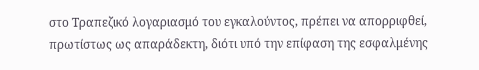στο Τραπεζικό λογαριασμό του εγκαλούντος, πρέπει να απορριφθεί, πρωτίστως ως απαράδεκτη, διότι υπό την επίφαση της εσφαλμένης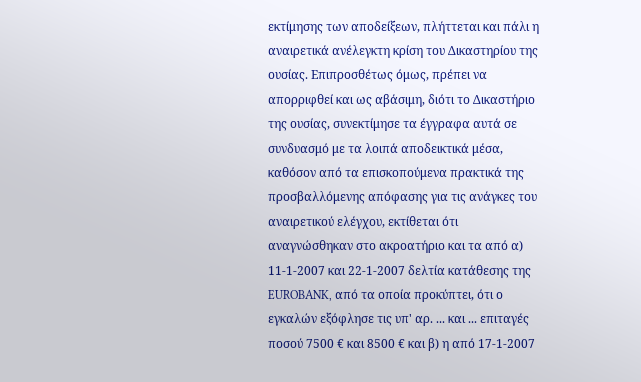εκτίμησης των αποδείξεων, πλήττεται και πάλι η αναιρετικά ανέλεγκτη κρίση του Δικαστηρίου της ουσίας. Επιπροσθέτως όμως, πρέπει να απορριφθεί και ως αβάσιμη, διότι το Δικαστήριο της ουσίας, συνεκτίμησε τα έγγραφα αυτά σε συνδυασμό με τα λοιπά αποδεικτικά μέσα, καθόσον από τα επισκοπούμενα πρακτικά της προσβαλλόμενης απόφασης για τις ανάγκες του αναιρετικού ελέγχου, εκτίθεται ότι αναγνώσθηκαν στο ακροατήριο και τα από α) 11-1-2007 και 22-1-2007 δελτία κατάθεσης της EUROBANK, από τα οποία προκύπτει, ότι ο εγκαλών εξόφλησε τις υπ' αρ. ... και ... επιταγές ποσού 7500 € και 8500 € και β) η από 17-1-2007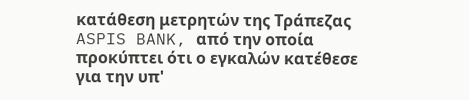κατάθεση μετρητών της Τράπεζας ASPIS BANK, από την οποία προκύπτει ότι ο εγκαλών κατέθεσε για την υπ'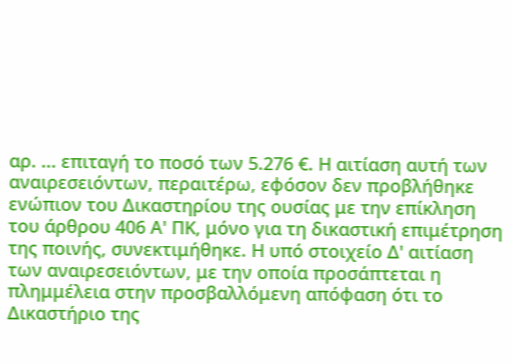αρ. ... επιταγή το ποσό των 5.276 €. Η αιτίαση αυτή των αναιρεσειόντων, περαιτέρω, εφόσον δεν προβλήθηκε ενώπιον του Δικαστηρίου της ουσίας με την επίκληση του άρθρου 406 Α' ΠΚ, μόνο για τη δικαστική επιμέτρηση της ποινής, συνεκτιμήθηκε. Η υπό στοιχείο Δ' αιτίαση των αναιρεσειόντων, με την οποία προσάπτεται η πλημμέλεια στην προσβαλλόμενη απόφαση ότι το Δικαστήριο της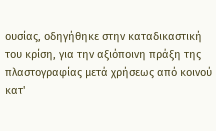ουσίας, οδηγήθηκε στην καταδικαστική του κρίση, για την αξιόποινη πράξη της πλαστογραφίας μετά χρήσεως από κοινού κατ'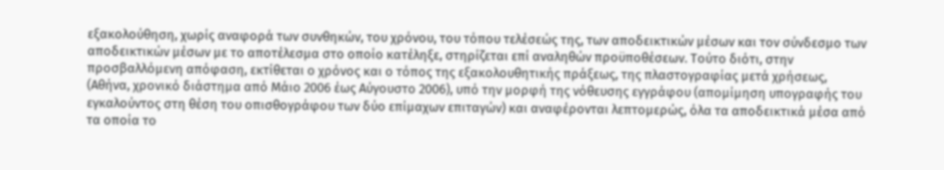εξακολούθηση, χωρίς αναφορά των συνθηκών, του χρόνου, του τόπου τελέσεώς της, των αποδεικτικών μέσων και τον σύνδεσμο των αποδεικτικών μέσων με το αποτέλεσμα στο οποίο κατέληξε, στηρίζεται επί αναληθών προϋποθέσεων. Τούτο διότι, στην προσβαλλόμενη απόφαση, εκτίθεται ο χρόνος και ο τόπος της εξακολουθητικής πράξεως, της πλαστογραφίας μετά χρήσεως, (Αθήνα, χρονικό διάστημα από Μάιο 2006 έως Αύγουστο 2006), υπό την μορφή της νόθευσης εγγράφου (απομίμηση υπογραφής του εγκαλούντος στη θέση του οπισθογράφου των δύο επίμαχων επιταγών) και αναφέρονται λεπτομερώς, όλα τα αποδεικτικά μέσα από τα οποία το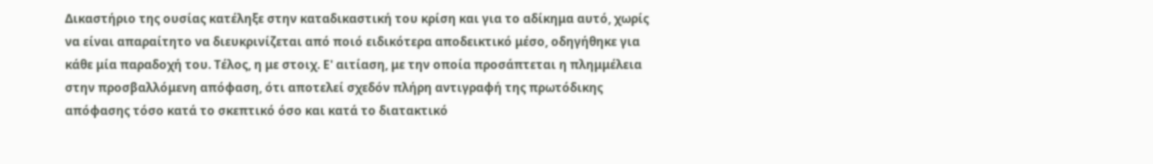Δικαστήριο της ουσίας κατέληξε στην καταδικαστική του κρίση και για το αδίκημα αυτό, χωρίς να είναι απαραίτητο να διευκρινίζεται από ποιό ειδικότερα αποδεικτικό μέσο, οδηγήθηκε για κάθε μία παραδοχή του. Τέλος, η με στοιχ. Ε' αιτίαση, με την οποία προσάπτεται η πλημμέλεια στην προσβαλλόμενη απόφαση, ότι αποτελεί σχεδόν πλήρη αντιγραφή της πρωτόδικης απόφασης τόσο κατά το σκεπτικό όσο και κατά το διατακτικό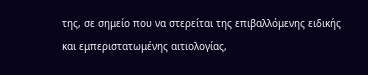της, σε σημείο που να στερείται της επιβαλλόμενης ειδικής και εμπεριστατωμένης αιτιολογίας,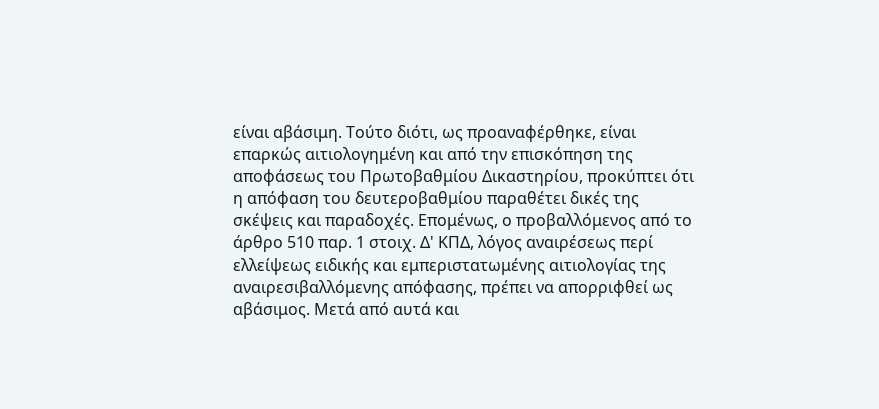είναι αβάσιμη. Τούτο διότι, ως προαναφέρθηκε, είναι επαρκώς αιτιολογημένη και από την επισκόπηση της αποφάσεως του Πρωτοβαθμίου Δικαστηρίου, προκύπτει ότι η απόφαση του δευτεροβαθμίου παραθέτει δικές της σκέψεις και παραδοχές. Επομένως, ο προβαλλόμενος από το άρθρο 510 παρ. 1 στοιχ. Δ' ΚΠΔ, λόγος αναιρέσεως περί ελλείψεως ειδικής και εμπεριστατωμένης αιτιολογίας της αναιρεσιβαλλόμενης απόφασης, πρέπει να απορριφθεί ως αβάσιμος. Μετά από αυτά και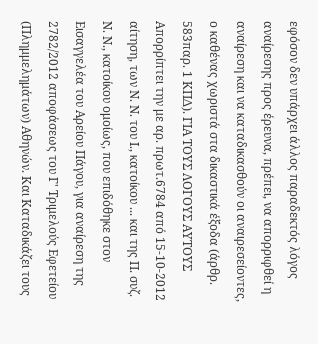εφόσον δεν υπάρχει άλλος παραδεκτός λόγος αναίρεσης προς έρευνα, πρέπει, να απορριφθεί η αναίρεση και να καταδικασθούν οι αναιρεσείοντες, ο καθένας χωριστά στα δικαστικά έξοδα (άρθρ. 583παρ. 1 ΚΠΔ). ΓΙΑ ΤΟΥΣ ΛΟΓΟΥΣ ΑΥΤΟΥΣ Απορρίπτει την με αρ. πρωτ.6784 από 15-10-2012 αίτηση, των Ν. Ν. του Ι., κατοίκου ... και της Π. συζ. Ν. Ν., κατοίκου ομοίως, που επιδόθηκε στον Εισαγγελέα του Αρείου Πάγου, για αναίρεση της 2782/2012 αποφάσεως του Γ' Τριμελούς Εφετείου (Πλημμελημάτων) Αθηνών. Και Καταδικάζει τους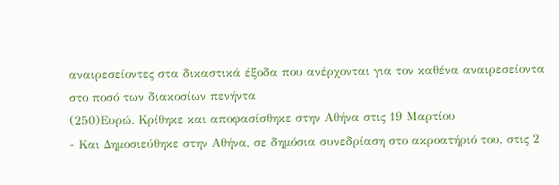αναιρεσείοντες στα δικαστικά έξοδα που ανέρχονται για τον καθένα αναιρεσείοντα στο ποσό των διακοσίων πενήντα
(250)Ευρώ. Κρίθηκε και αποφασίσθηκε στην Αθήνα στις 19 Μαρτίου
- Και Δημοσιεύθηκε στην Αθήνα, σε δημόσια συνεδρίαση στο ακροατήριό του, στις 2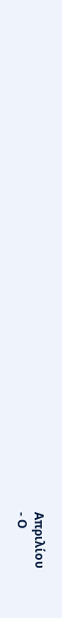Απριλίου
- Ο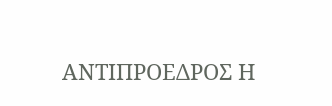ΑΝΤΙΠΡΟΕΔΡΟΣ Η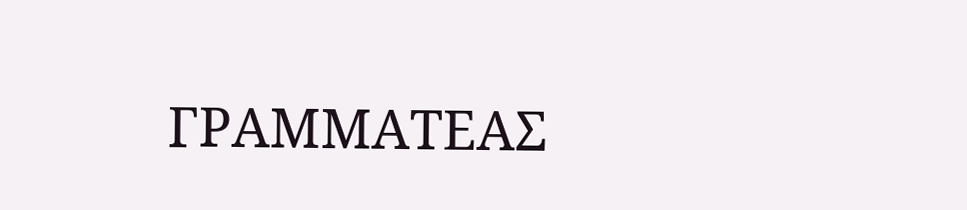ΓΡΑΜΜΑΤΕΑΣ